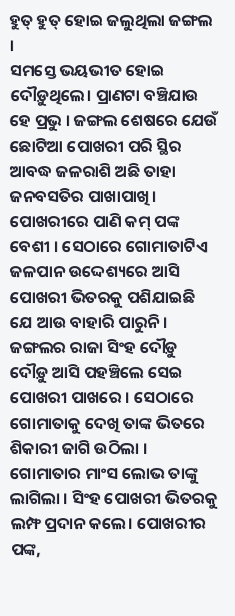ହୁତ୍ ହୁତ୍ ହୋଇ ଜଲୁଥିଲା ଜଙ୍ଗଲ ।
ସମସ୍ତେ ଭୟଭୀତ ହୋଇ ଦୌଡ଼ୁଥିଲେ। ପ୍ରାଣଟା ବଞ୍ଚିଯାଉ ହେ ପ୍ରଭୁ । ଜଙ୍ଗଲ ଶେଷରେ ଯେଉଁ ଛୋଟିଆ ପୋଖରୀ ପରି ସ୍ଥିର ଆବଦ୍ଧ ଜଳରାଶି ଅଛି ତାହା ଜନବସତିର ପାଖାପାଖି। ପୋଖରୀରେ ପାଣି କମ୍ ପଙ୍କ ବେଶୀ । ସେଠାରେ ଗୋମାତାଟିଏ ଜଳପାନ ଉଦ୍ଦେଶ୍ୟରେ ଆସି ପୋଖରୀ ଭିତରକୁ ପଶିଯାଇଛି ଯେ ଆଉ ବାହାରି ପାରୁନି ।
ଜଙ୍ଗଲର ରାଜା ସିଂହ ଦୌଡ଼ୁ ଦୌଡ଼ୁ ଆସି ପହଞ୍ଚିଲେ ସେଇ ପୋଖରୀ ପାଖରେ । ସେଠାରେ ଗୋମାତାକୁ ଦେଖି ତାଙ୍କ ଭିତରେ ଶିକାରୀ ଜାଗି ଉଠିଲା । ଗୋମାତାର ମାଂସ ଲୋଭ ତାଙ୍କୁ ଲାଗିଲା । ସିଂହ ପୋଖରୀ ଭିତରକୁ ଲମ୍ଫ ପ୍ରଦାନ କଲେ। ପୋଖରୀର ପଙ୍କ,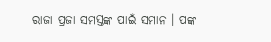ରାଜା ପ୍ରଜା ସମସ୍ତଙ୍କ ପାଇଁ ସମାନ । ପଙ୍କ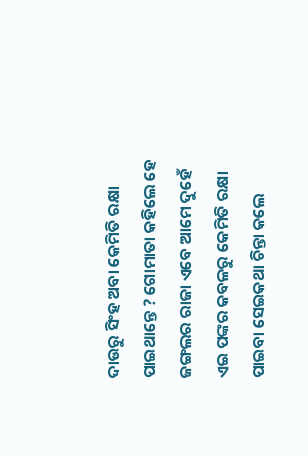ଦାଉରୁ ସିଂହ ଅବା କେମିତି ରକ୍ଷା ପାଇଥାନ୍ତେ ? ଗୋମାତା କହିଲେ ହେ ଜଙ୍ଗଲର ରାଜା ଏବେ ଆମେ ଦୁହେଁ ଏଇ ପଙ୍କର କବଳରୁ କେମିତି ରକ୍ଷା ପାଇବା ସେଇକଥା ଚିନ୍ତା କଲେ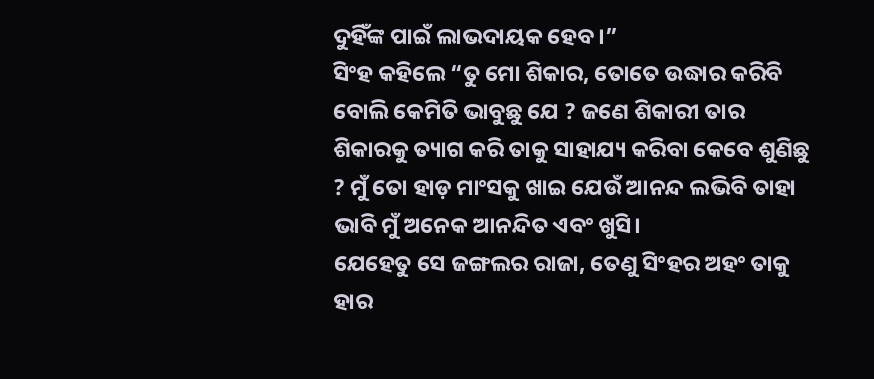ଦୁହିଁଙ୍କ ପାଇଁ ଲାଭଦାୟକ ହେବ ।”
ସିଂହ କହିଲେ “ତୁ ମୋ ଶିକାର, ତୋତେ ଉଦ୍ଧାର କରିବି ବୋଲି କେମିତି ଭାବୁଛୁ ଯେ ? ଜଣେ ଶିକାରୀ ତାର ଶିକାରକୁ ତ୍ୟାଗ କରି ତାକୁ ସାହାଯ୍ୟ କରିବା କେବେ ଶୁଣିଛୁ ? ମୁଁ ତୋ ହାଡ଼ ମାଂସକୁ ଖାଇ ଯେଉଁ ଆନନ୍ଦ ଲଭିବି ତାହା ଭାବି ମୁଁ ଅନେକ ଆନନ୍ଦିତ ଏବଂ ଖୁସି।
ଯେହେତୁ ସେ ଜଙ୍ଗଲର ରାଜା, ତେଣୁ ସିଂହର ଅହଂ ତାକୁ ହାର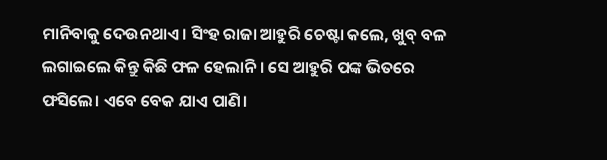ମାନିବାକୁ ଦେଉନଥାଏ। ସିଂହ ରାଜା ଆହୁରି ଚେଷ୍ଟା କଲେ, ଖୁବ୍ ବଳ ଲଗାଇଲେ କିନ୍ତୁ କିଛି ଫଳ ହେଲାନି । ସେ ଆହୁରି ପଙ୍କ ଭିତରେ ଫସିଲେ। ଏବେ ବେକ ଯାଏ ପାଣି।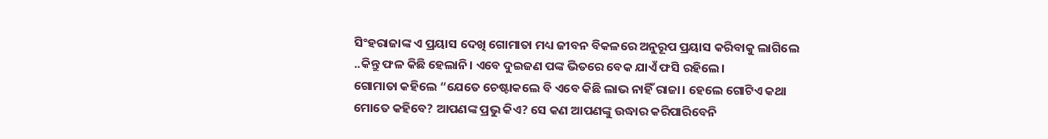ସିଂହରାଜାଙ୍କ ଏ ପ୍ରୟାସ ଦେଖି ଗୋମାତା ମଧ୍ୟ ଜୀବନ ବିକଳରେ ଅନୁରୂପ ପ୍ରୟାସ କରିବାକୁ ଲାଗିଲେ ..କିନ୍ତୁ ଫଳ କିଛି ହେଲାନି। ଏବେ ଦୁଇଜଣ ପଙ୍କ ଭିତରେ ବେକ ଯାଏଁ ଫସି ରହିଲେ।
ଗୋମାତା କହିଲେ “ଯେତେ ଚେଷ୍ଟାକଲେ ବି ଏବେ କିଛି ଲାଭ ନାହିଁ ରାଜା। ହେଲେ ଗୋଟିଏ କଥା ମୋତେ କହିବେ? ଆପଣଙ୍କ ପ୍ରଭୁ କିଏ? ସେ କଣ ଆପଣଙ୍କୁ ଉଦ୍ଧାର କରିପାରିବେନି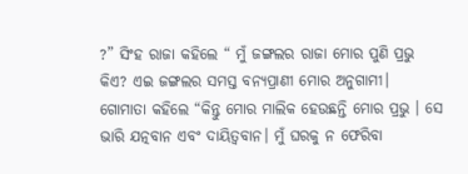?” ସିଂହ ରାଜା କହିଲେ “ ମୁଁ ଜଙ୍ଗଲର ରାଜା ମୋର ପୁଣି ପ୍ରଭୁ କିଏ? ଏଇ ଜଙ୍ଗଲର ସମସ୍ତ ବନ୍ୟପ୍ରାଣୀ ମୋର ଅନୁଗାମୀ।
ଗୋମାତା କହିଲେ “କିନ୍ତୁ ମୋର ମାଲିକ ହେଉଛନ୍ତି ମୋର ପ୍ରଭୁ । ସେ ଭାରି ଯତ୍ନବାନ ଏବଂ ଦାୟିତ୍ୱବାନ। ମୁଁ ଘରକୁ ନ ଫେରିବା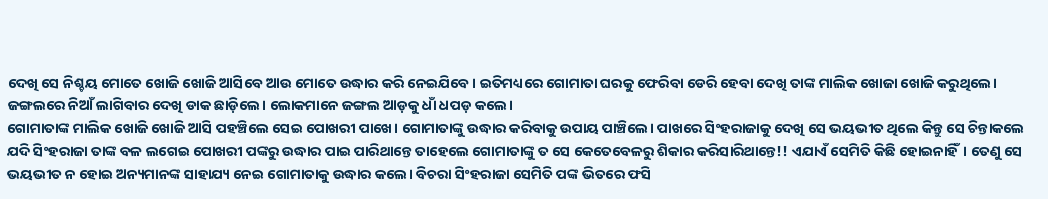ଦେଖି ସେ ନିଶ୍ଚୟ ମୋତେ ଖୋଜି ଖୋଜି ଆସିବେ ଆଉ ମୋତେ ଉଦ୍ଧାର କରି ନେଇଯିବେ। ଇତିମଧ୍ୟରେ ଗୋମାତା ଘରକୁ ଫେରିବା ଡେରି ହେବା ଦେଖି ତାଙ୍କ ମାଲିକ ଖୋଜା ଖୋଜି କରୁଥିଲେ। ଜଙ୍ଗଲରେ ନିଆଁ ଲାଗିବାର ଦେଖି ଡାକ ଛାଡ଼ିଲେ। ଲୋକମାନେ ଜଙ୍ଗଲ ଆଡ଼କୁ ଧାଁ ଧପଡ଼ କଲେ।
ଗୋମାତାଙ୍କ ମାଲିକ ଖୋଜି ଖୋଜି ଆସି ପହଞ୍ଚିଲେ ସେଇ ପୋଖରୀ ପାଖେ। ଗୋମାତାଙ୍କୁ ଉଦ୍ଧାର କରିବାକୁ ଉପାୟ ପାଞ୍ଚିଲେ। ପାଖରେ ସିଂହରାଜାକୁ ଦେଖି ସେ ଭୟଭୀତ ଥିଲେ କିନ୍ତୁ ସେ ଚିନ୍ତାକଲେ ଯଦି ସିଂହରାଜା ତାଙ୍କ ବଳ ଲଗେଇ ପୋଖରୀ ପଙ୍କରୁ ଉଦ୍ଧାର ପାଇ ପାରିଥାନ୍ତେ ତାହେଲେ ଗୋମାତାଙ୍କୁ ତ ସେ କେତେବେଳରୁ ଶିକାର କରିସାରିଥାନ୍ତେ!! ଏଯାଏଁ ସେମିତି କିଛି ହୋଇନାହିଁ। ତେଣୁ ସେ ଭୟଭୀତ ନ ହୋଇ ଅନ୍ୟମାନଙ୍କ ସାହାଯ୍ୟ ନେଇ ଗୋମାତାକୁ ଉଦ୍ଧାର କଲେ। ବିଚରା ସିଂହରାଜା ସେମିତି ପଙ୍କ ଭିତରେ ଫସି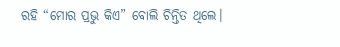ରହି “ମୋର ପ୍ରଭୁ କିଏ” ବୋଲି ଚିନ୍ତିତ ଥିଲେ।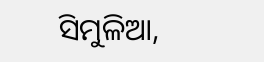ସିମୁଳିଆ,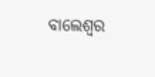ବାଲେଶ୍ବର